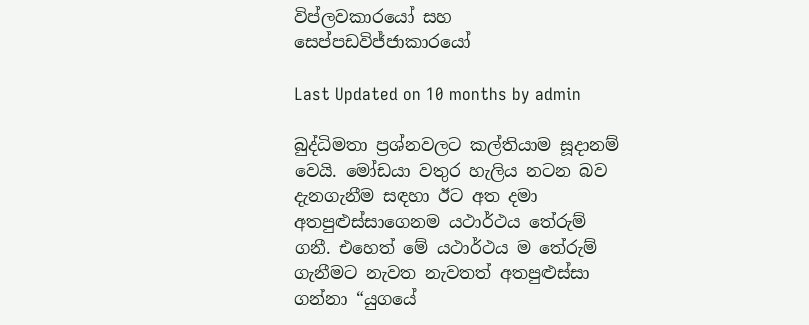විප්ලවකාරයෝ සහ සෙප්පඩවිජ්ජාකාරයෝ

Last Updated on 10 months by admin

බුද්ධිමතා ප්‍රශ්නවලට කල්තියාම සූදානම් වෙයි. මෝඩයා වතුර හැලිය නටන බව දැනගැනීම සඳහා ඊට අත දමා අතපුළුස්සාගෙනම යථාර්ථය තේරුම් ගනී. එහෙත් මේ යථාර්ථය ම තේරුම් ගැනීමට නැවත නැවතත් අතපුළුස්සා ගන්නා “යුගයේ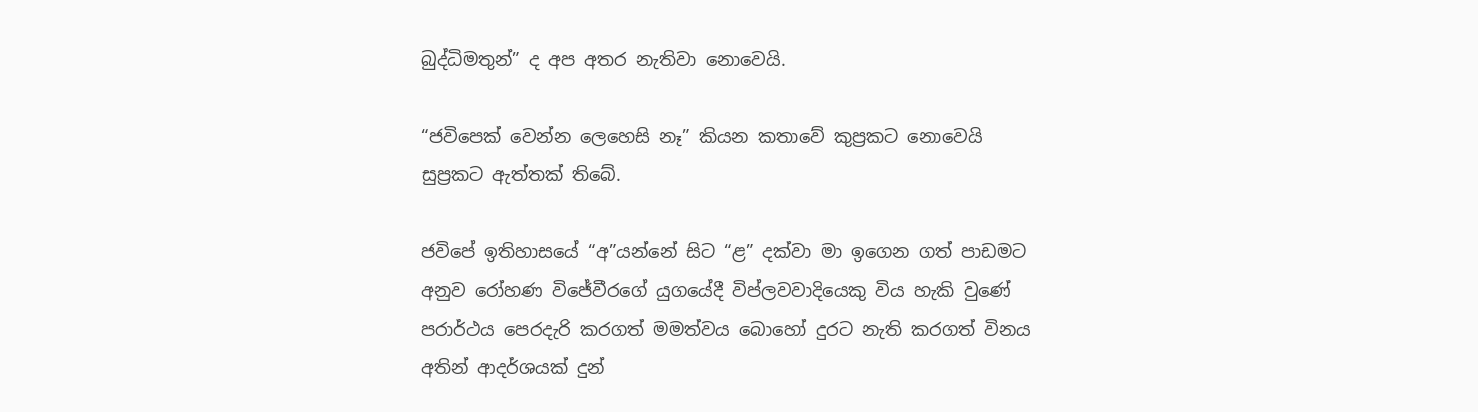බුද්ධිමතුන්” ද අප අතර නැතිවා නොවෙයි.

“ජවිපෙක් වෙන්න ලෙහෙසි නෑ” කියන කතාවේ කුප්‍රකට නොවෙයි සුප්‍රකට ඇත්තක් තිබේ.

ජවිපේ ඉතිහාසයේ “අ”යන්නේ සිට “ළ” දක්වා මා ඉගෙන ගත් පාඩමට අනුව රෝහණ විජේවීරගේ යුගයේදී විප්ලවවාදියෙකු විය හැකි වුණේ පරාර්ථය පෙරදැරි කරගත් මමත්වය බොහෝ දුරට නැති කරගත් විනය අතින් ආදර්ශයක් දුන්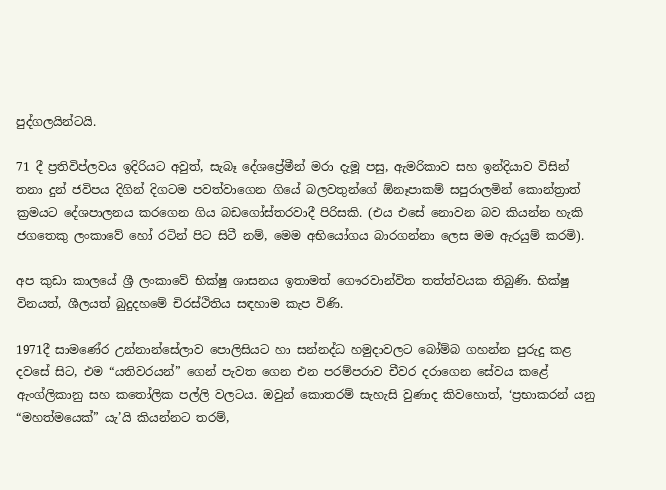පුද්ගලයින්ටයි.

71 දී ප්‍රතිවිප්ලවය ඉදිරියට අවුත්, සැබෑ දේශප්‍රේමීන් මරා දැමූ පසු, ඇමරිකාව සහ ඉන්දියාව විසින් තනා දුන් ජවිපය දිගින් දිගටම පවත්වාගෙන ගියේ බලවතුන්ගේ ඕනෑපාකම් සපුරාලමින් කොන්ත්‍රාත් ක්‍රමයට දේශපාලනය කරගෙන ගිය බඩගෝස්තරවාදී පිරිසකි. (එය එසේ නොවන බව කියන්න හැකි ජගතෙකු ලංකාවේ හෝ රටින් පිට සිටී නම්, මෙම අභියෝගය බාරගන්නා ලෙස මම ඇරයුම් කරමි).

අප කුඩා කාලයේ ශ්‍රී ලංකාවේ භික්ෂු ශාසනය ඉතාමත් ගෞරවාන්විත තත්ත්වයක තිබුණි. භික්ෂු විනයත්, ශීලයත් බුදුදහමේ චිරස්ථිතිය සඳහාම කැප විණි.

1971දී සාමණේර උන්නාන්සේලාව පොලිසියට හා සන්නද්ධ හමුදාවලට බෝම්බ ගහන්න පුරුදු කළ දවසේ සිට, එම “යතිවරයන්” ගෙන් පැවත ගෙන එන පරම්පරාව චීවර දරාගෙන සේවය කළේ ඇංග්ලිකානු සහ කතෝලික පල්ලි වලටය. ඔවුන් කොතරම් සැහැසි වුණාද කිවහොත්, ‘ප්‍රභාකරන් යනු “මහත්මයෙක්” යැ’යි කියන්නට තරම්,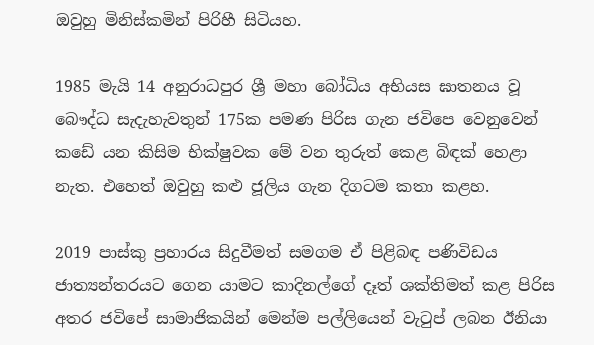ඔවුහු මිනිස්කමින් පිරිහී සිටියහ.

1985 මැයි 14 අනුරාධපුර ශ්‍රී මහා බෝධිය අභියස ඝාතනය වූ බෞද්ධ සැදැහැවතුන් 175ක පමණ පිරිස ගැන ජවිපෙ වෙනුවෙන් කඩේ යන කිසිම භික්ෂුවක මේ වන තුරුත් කෙළ බිඳක් හෙළා නැත. එහෙත් ඔවුහු කළු ජූලිය ගැන දිගටම කතා කළහ.

2019 පාස්කු ප්‍රහාරය සිදුවීමත් සමගම ඒ පිළිබඳ පණිවිඩය ජාත්‍යන්තරයට ගෙන යාමට කාදිනල්ගේ දෑත් ශක්තිමත් කළ පිරිස අතර ජවිපේ සාමාජිකයින් මෙන්ම පල්ලියෙන් වැටුප් ලබන ඊනියා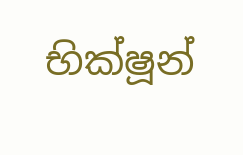භික්ෂූන්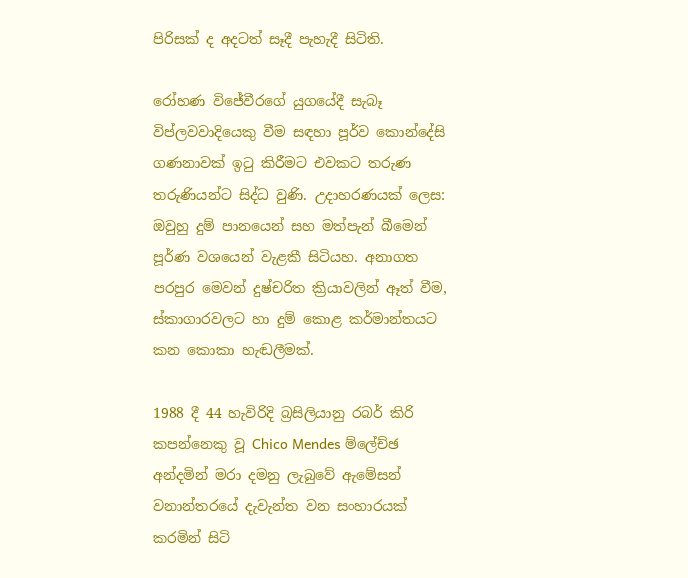පිරිසක් ද අදටත් සෑදී පැහැදී සිටිති.

රෝහණ විජේවීරගේ යුගයේදී සැබෑ විප්ලවවාදියෙකු වීම සඳහා පූර්ව කොන්දේසි ගණනාවක් ඉටු කිරීමට එවකට තරුණ තරුණියන්ට සිද්ධ වුණි. උදාහරණයක් ලෙස: ඔවුහු දුම් පානයෙන් සහ මත්පැන් බීමෙන් පූර්ණ වශයෙන් වැළකී සිටියහ. අනාගත පරපුර මෙවන් දුෂ්චරිත ක්‍රියාවලින් ඈත් වීම, ස්කාගාරවලට හා දුම් කොළ කර්මාන්තයට කන කොකා හැඬලීමක්.

1988 දී 44 හැවිරිදි බ්‍රසිලියානු රබර් කිරි කපන්නෙකු වූ Chico Mendes ම්ලේච්ඡ අන්දමින් මරා දමනු ලැබුවේ ඇමේසන් වනාන්තරයේ දැවැන්ත වන සංහාරයක් කරමින් සිටි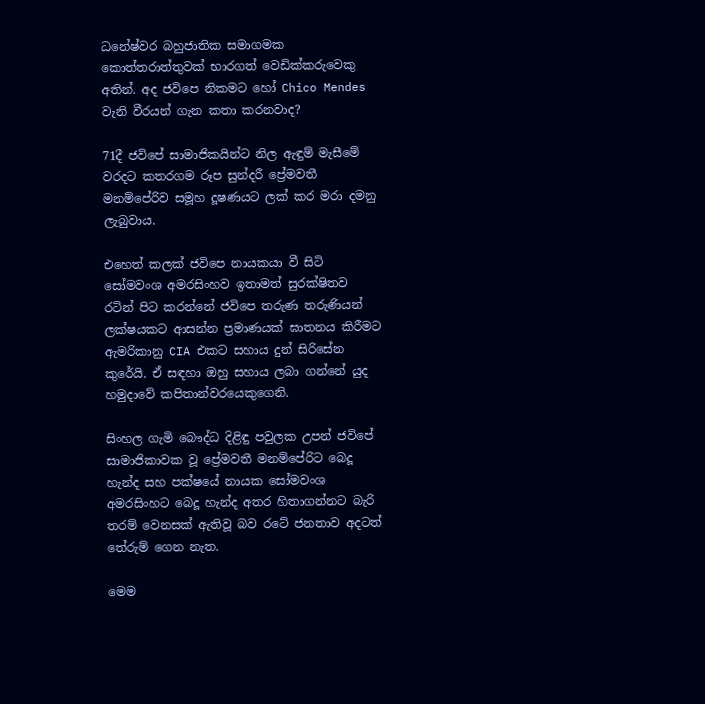ධනේෂ්වර බහුජාතික සමාගමක කොත්තරාත්තුවක් භාරගත් වෙඩික්කරුවෙකු අතින්. අද ජවිපෙ නිකමට හෝ Chico Mendes වැනි වීරයන් ගැන කතා කරනවාද?

71දී ජවිපේ සාමාජිකයින්ට නිල ඇඳුම් මැසීමේ වරදට කතරගම රූප සුන්දරී ප්‍රේමවතී මනම්පේරිව සමූහ දූෂණයට ලක් කර මරා දමනු ලැබුවාය.

එහෙත් කලක් ජවිපෙ නායකයා වී සිටි සෝමවංශ අමරසිංහව ඉතාමත් සුරක්ෂිතව රටින් පිට කරන්නේ ජවිපෙ තරුණ තරුණියන් ලක්ෂයකට ආසන්න ප්‍රමාණයක් ඝාතනය කිරීමට ඇමරිකානු CIA එකට සහාය දුන් සිරිසේන කුරේයි. ඒ සඳහා ඔහු සහාය ලබා ගන්නේ යුද හමුදාවේ කපිතාන්වරයෙකුගෙනි.

සිංහල ගැමි බෞද්ධ දිළිඳු පවුලක උපන් ජවිපේ සාමාජිකාවක වූ ප්‍රේමවතී මනම්පේරිට බෙදූ හැන්ද සහ පක්ෂයේ නායක සෝමවංශ අමරසිංහට බෙදූ හැන්ද අතර හිතාගන්නට බැරි තරම් වෙනසක් ඇතිවූ බව රටේ ජනතාව අදටත් තේරුම් ගෙන නැත.

මෙම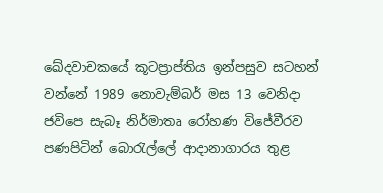ඛේදවාචකයේ කූටප්‍රාප්තිය ඉන්පසුව සටහන් වන්නේ 1989 නොවැම්බර් මස 13 වෙනිදා ජවිපෙ සැබෑ නිර්මාතෘ රෝහණ විජේවීරව පණපිටින් බොරැල්ලේ ආදානාගාරය තුළ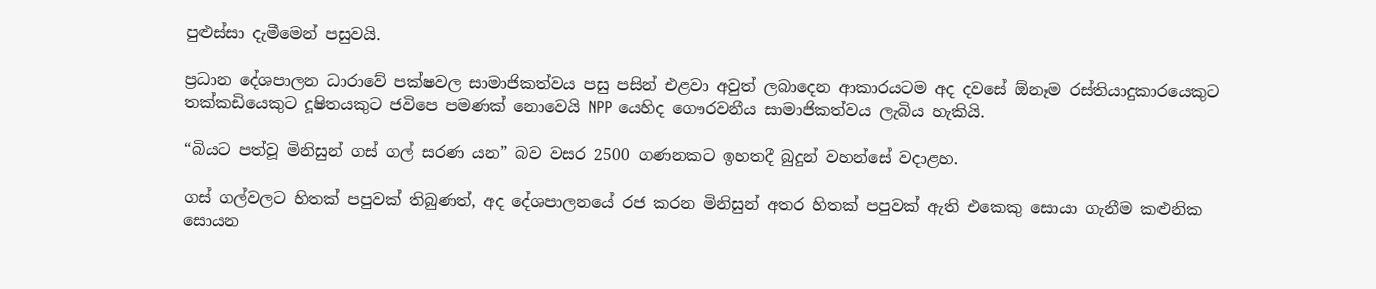පුළුස්සා දැමීමෙන් පසුවයි.

ප්‍රධාන දේශපාලන ධාරාවේ පක්ෂවල සාමාජිකත්වය පසු පසින් එළවා අවුත් ලබාදෙන ආකාරයටම අද දවසේ ඕනෑම රස්තියාදුකාරයෙකුට තක්කඩියෙකුට දූෂිතයකුට ජවිපෙ පමණක් නොවෙයි NPP යෙහිද ගෞරවනීය සාමාජිකත්වය ලැබිය හැකියි.

“බියට පත්වූ මිනිසුන් ගස් ගල් සරණ යන” බව වසර 2500 ගණනකට ඉහතදී බුදුන් වහන්සේ වදාළහ.

ගස් ගල්වලට හිතක් පපුවක් තිබුණත්, අද දේශපාලනයේ රජ කරන මිනිසුන් අතර හිතක් පපුවක් ඇති එකෙකු සොයා ගැනීම කළුනික සොයන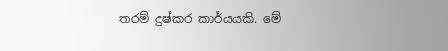තරම් දුෂ්කර කාර්යයකි. මේ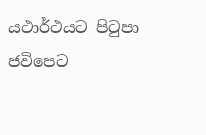යථාර්ථයට පිටුපා ජවිපෙට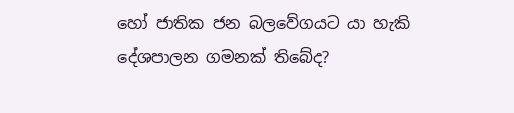හෝ ජාතික ජන බලවේගයට යා හැකි දේශපාලන ගමනක් තිබේද?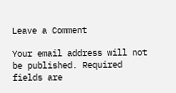Leave a Comment

Your email address will not be published. Required fields are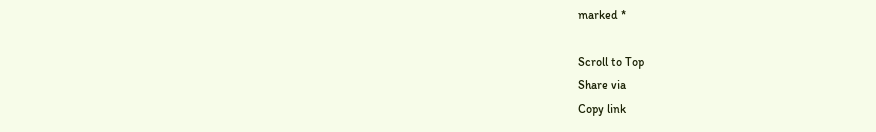marked *

Scroll to Top
Share via
Copy link